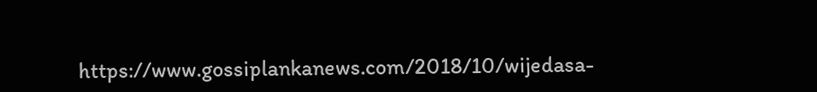https://www.gossiplankanews.com/2018/10/wijedasa-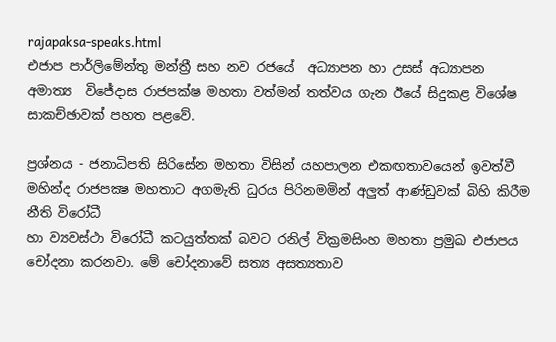rajapaksa-speaks.html
එජාප පාර්ලිමේන්තු මන්ත්‍රී සහ නව රජයේ  අධ්‍යාපන හා උසස් අධ්‍යාපන අමාත්‍ය  විජේදාස රාජපක්ෂ මහතා වත්මන් තත්වය ගැන ඊයේ සිදුකළ විශේෂ සාකච්ඡාවක් පහත පළවේ.

ප්‍රශ්නය - ජනාධිපති සිරිසේන මහතා විසින් යහපාලන එකඟතාවයෙන් ඉවත්වී මහින්ද රාජපක්‍ෂ මහතාට අගමැති ධුරය පිරිනමමින් අලුත් ආණ්ඩුවක් බිහි කිරීම නීති විරෝධී
හා ව්‍යවස්ථා විරෝධී කටයුත්තක් බවට රනිල් වික්‍රමසිංහ මහතා ප්‍රමුඛ එජාපය චෝදනා කරනවා. මේ චෝදනාවේ සත්‍ය අසත්‍යතාව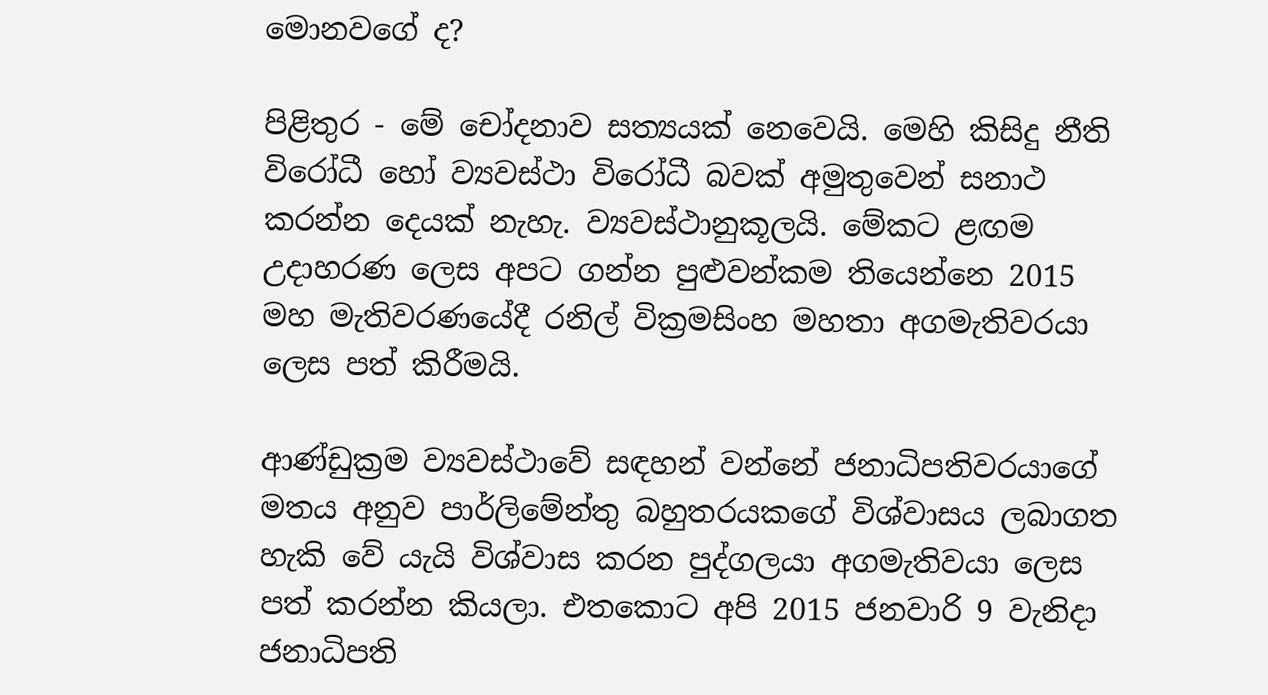මොනවගේ ද?

පිළිතුර - මේ චෝදනාව සත්‍යයක් නෙවෙයි. මෙහි කිසිදු නීති විරෝධී හෝ ව්‍යවස්ථා විරෝධී බවක් අමුතුවෙන් සනාථ කරන්න දෙයක් නැහැ. ව්‍යවස්ථානුකූලයි. මේකට ළඟම උදාහරණ ලෙස අපට ගන්න පුළුවන්කම තියෙන්නෙ 2015 මහ මැතිවරණයේදී රනිල් වික්‍රමසිංහ මහතා අගමැතිවරයා ලෙස පත් කිරීමයි.

ආණ්ඩුක්‍රම ව්‍යවස්ථාවේ සඳහන් වන්නේ ජනාධිපතිවරයාගේ මතය අනුව පාර්ලිමේන්තු බහුතරයකගේ විශ්වාසය ලබාගත හැකි වේ යැයි විශ්වාස කරන පුද්ගලයා අගමැතිවයා ලෙස පත් කරන්න කියලා. එතකොට අපි 2015 ජනවාරි 9 වැනිදා ජනාධිපති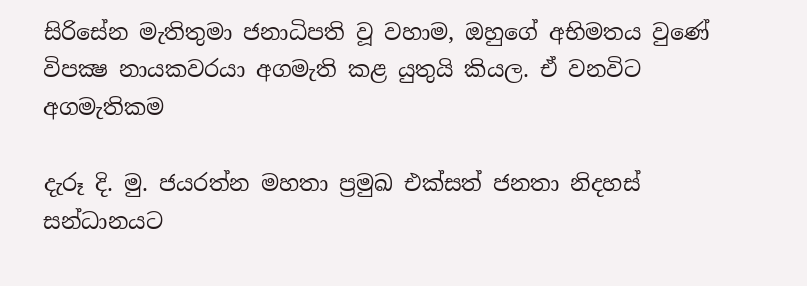සිරිසේන මැතිතුමා ජනාධිපති වූ වහාම, ඔහුගේ අභිමතය වුණේ විපක්‍ෂ නායකවරයා අගමැති කළ යුතුයි කියල. ඒ වනවිට අගමැතිකම

දැරූ දි. මු. ජයරත්න මහතා ප්‍රමුඛ එක්සත් ජනතා නිදහස් සන්ධානයට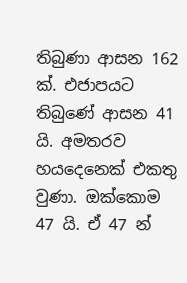තිබුණා ආසන 162 ක්. එජාපයට තිබුණේ ආසන 41 යි. අමතරව හයදෙනෙක් එකතු වුණා. ඔක්කොම 47 යි. ඒ 47 න්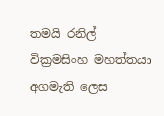තමයි රනිල් වික්‍රමසිංහ මහත්තයා අගමැති ලෙස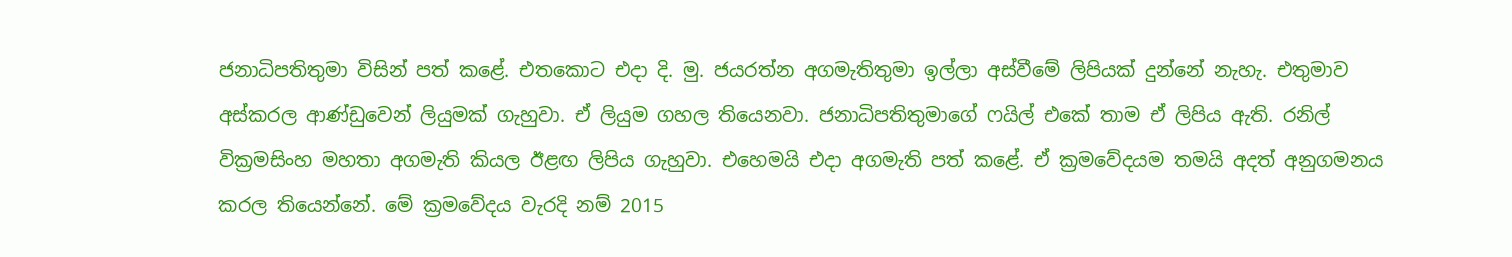ජනාධිපතිතුමා විසින් පත් කළේ. එතකොට එදා දි. මු. ජයරත්න අගමැතිතුමා ඉල්ලා අස්වීමේ ලිපියක් දුන්නේ නැහැ. එතුමාව අස්කරල ආණ්ඩුවෙන් ලියුමක් ගැහුවා. ඒ ලියුම ගහල තියෙනවා. ජනාධිපතිතුමාගේ ෆයිල් එකේ තාම ඒ ලිපිය ඇති. රනිල් වික්‍රමසිංහ මහතා අගමැති කියල ඊළඟ ලිපිය ගැහුවා. එහෙමයි එදා අගමැති පත් කළේ. ඒ ක්‍රමවේදයම තමයි අදත් අනුගමනය කරල තියෙන්නේ. මේ ක්‍රමවේදය වැරදි නම් 2015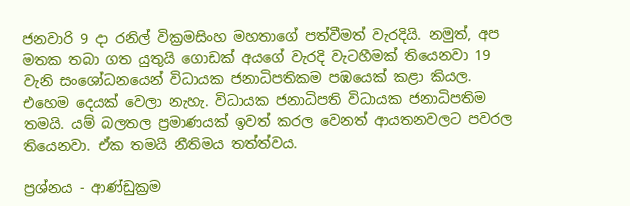ජනවාරි 9 දා රනිල් වික්‍රමසිංහ මහතාගේ පත්වීමත් වැරදියි. නමුත්, අප මතක තබා ගත යුතුයි ගොඩක් අයගේ වැරදි වැටහීමක් තියෙනවා 19 වැනි සංශෝධනයෙන් විධායක ජනාධිපතිකම පඹයෙක් කළා කියල. එහෙම දෙයක් වෙලා නැහැ. විධායක ජනාධිපති විධායක ජනාධිපතිම තමයි. යම් බලතල ප්‍රමාණයක් ඉවත් කරල වෙනත් ආයතනවලට පවරල තියෙනවා. ඒක තමයි නීතිමය තත්ත්වය.

ප්‍රශ්නය - ආණ්ඩුක්‍රම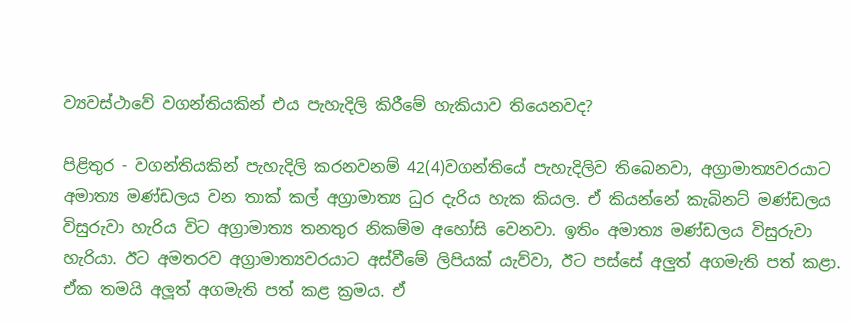ව්‍යවස්ථාවේ වගන්තියකින් එය පැහැදිලි කිරීමේ හැකියාව තියෙනවද?

පිළිතුර - වගන්තියකින් පැහැදිලි කරනවනම් 42(4)වගන්තියේ පැහැදිලිව තිබෙනවා, අග්‍රාමාත්‍යවරයාට අමාත්‍ය මණ්ඩලය වන තාක් කල් අග්‍රාමාත්‍ය ධුර දැරිය හැක කියල. ඒ කියන්නේ කැබිනට් මණ්ඩලය විසුරුවා හැරිය විට අග්‍රාමාත්‍ය තනතුර නිකම්ම අහෝසි වෙනවා. ඉතිං අමාත්‍ය මණ්ඩලය විසුරුවා හැරියා. ඊට අමතරව අග්‍රාමාත්‍යවරයාට අස්වීමේ ලිපියක් යැව්වා, ඊට පස්සේ අලුත් අගමැති පත් කළා. ඒක තමයි අලූත් අගමැති පත් කළ ක්‍රමය. ඒ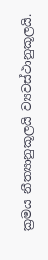ක්‍රමය නීත්‍යානුකූලයි ව්‍යවස්ථානුකූලයි.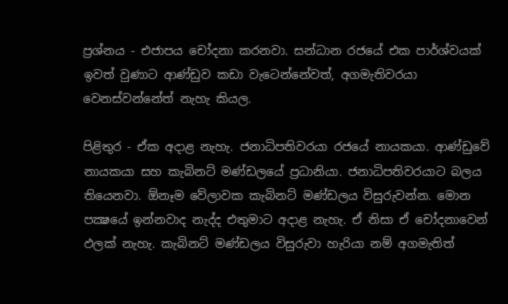ප්‍රශ්නය - එජාපය චෝදනා කරනවා. සන්ධාන රජයේ එක පාර්ශ්වයක් ඉවත් වුණාට ආණ්ඩුව කඩා වැටෙන්නේවත්, අගමැතිවරයා වෙනස්වන්නේත් නැහැ කියල.

පිළිතුර - ඒක අදාළ නැහැ. ජනාධිපතිවරයා රජයේ නායකයා. ආණ්ඩුවේ නායකයා සහ කැබිනට් මණ්ඩලයේ ප්‍රධානියා. ජනාධිපතිවරයාට බලය තියෙනවා. ඕනෑම වේලාවක කැබිනට් මණ්ඩලය විසුරුවන්න. මොන පක්‍ෂයේ ඉන්නවාද නැද්ද එතුමාට අදාළ නැහැ. ඒ නිසා ඒ චෝදනාවෙන් ඵලක් නැහැ. කැබිනට් මණ්ඩලය විසුරුවා හැරියා නම් අගමැතිත්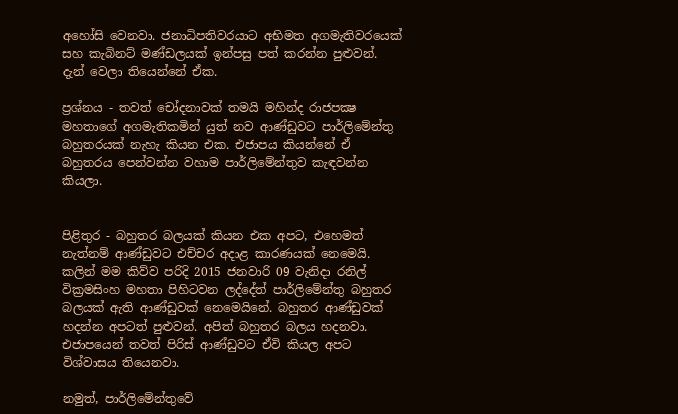අහෝසි වෙනවා. ජනාධිපතිවරයාට අභිමත අගමැතිවරයෙක් සහ කැබිනට් මණ්ඩලයක් ඉන්පසු පත් කරන්න පුළුවන්. දැන් වෙලා තියෙන්නේ ඒක.

ප්‍රශ්නය - තවත් චෝදනාවක් තමයි මහින්ද රාජපක්‍ෂ මහතාගේ අගමැතිකමින් යුත් නව ආණ්ඩුවට පාර්ලිමේන්තු බහුතරයක් නැහැ කියන එක. එජාපය කියන්නේ ඒ බහුතරය පෙන්වන්න වහාම පාර්ලිමේන්තුව කැඳවන්න කියලා.


පිළිතුර - බහුතර බලයක් කියන එක අපට, එහෙමත් නැත්නම් ආණ්ඩුවට එච්චර අදාළ කාරණයක් නෙමෙයි. කලින් මම කිව්ව පරිදි 2015 ජනවාරි 09 වැනිදා රනිල් වික්‍රමසිංහ මහතා පිහිටවන ලද්දේත් පාර්ලිමේන්තු බහුතර බලයක් ඇති ආණ්ඩුවක් නෙමෙයිනේ. බහුතර ආණ්ඩුවක් හදන්න අපටත් පුළුවන්. අපිත් බහුතර බලය හදනවා. එජාපයෙන් තවත් පිරිස් ආණ්ඩුවට ඒවි කියල අපට විශ්වාසය තියෙනවා.

නමුත්, පාර්ලිමේන්තුවේ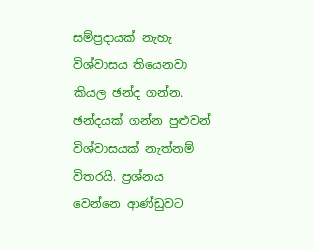සම්ප්‍රදායක් නැහැ විශ්වාසය තියෙනවා කියල ඡන්ද ගන්න. ඡන්දයක් ගන්න පුළුවන් විශ්වාසයක් නැත්නම් විතරයි. ප්‍රශ්නය වෙන්නෙ ආණ්ඩුවට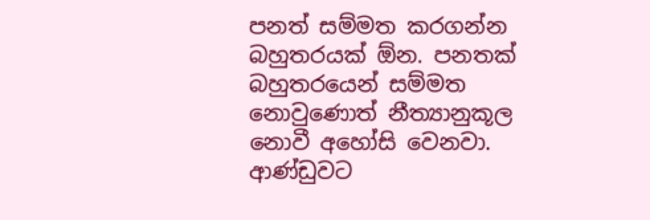පනත් සම්මත කරගන්න බහුතරයක් ඕන. පනතක් බහුතරයෙන් සම්මත නොවුණොත් නීත්‍යානුකූල නොවී අහෝසි වෙනවා. ආණ්ඩුවට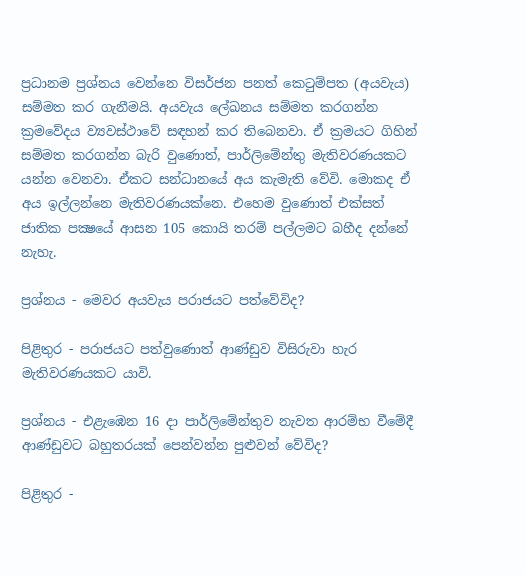ප්‍රධානම ප්‍රශ්නය වෙන්නෙ විසර්ජන පනත් කෙටුම්පත (අයවැය) සම්මත කර ගැනීමයි. අයවැය ලේඛනය සම්මත කරගන්න ක්‍රමවේදය ව්‍යවස්ථාවේ සඳහන් කර තිබෙනවා. ඒ ක්‍රමයට ගිහින් සම්මත කරගන්න බැරි වුණොත්, පාර්ලිමේන්තු මැතිවරණයකට යන්න වෙනවා. ඒකට සන්ධානයේ අය කැමැති වේවි. මොකද ඒ අය ඉල්ලන්නෙ මැතිවරණයක්නෙ. එහෙම වුණොත් එක්සත් ජාතික පක්‍ෂයේ ආසන 105 කොයි තරම් පල්ලමට බහීද දන්නේ නැහැ.

ප්‍රශ්නය - මෙවර අයවැය පරාජයට පත්වේවිද?

පිළිතුර - පරාජයට පත්වුණොත් ආණ්ඩුව විසිරුවා හැර මැතිවරණයකට යාවි.

ප්‍රශ්නය - එළැඹෙන 16 දා පාර්ලිමේන්තුව නැවත ආරම්භ වීමේදී ආණ්ඩුවට බහුතරයක් පෙන්වන්න පුළුවන් වේවිද?

පිළිතුර -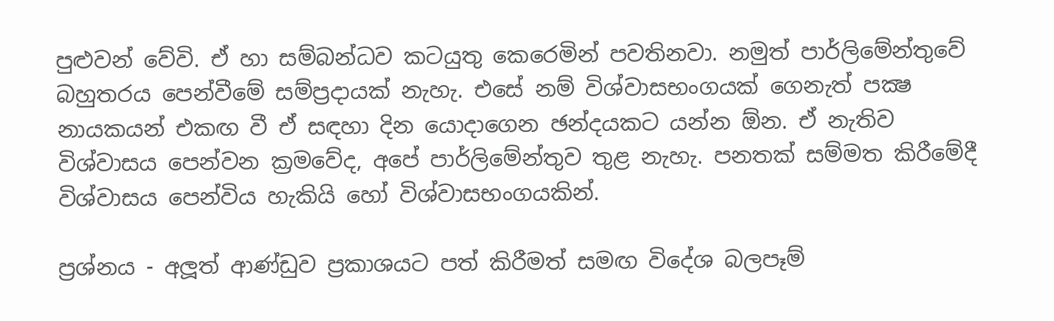පුළුවන් වේවි. ඒ හා සම්බන්ධව කටයුතු කෙරෙමින් පවතිනවා. නමුත් පාර්ලිමේන්තුවේ බහුතරය පෙන්වීමේ සම්ප්‍රදායක් නැහැ. එසේ නම් විශ්වාසභංගයක් ගෙනැත් පක්‍ෂ නායකයන් එකඟ වී ඒ සඳහා දින යොදාගෙන ඡන්දයකට යන්න ඕන. ඒ නැතිව විශ්වාසය පෙන්වන ක්‍රමවේද, අපේ පාර්ලිමේන්තුව තුළ නැහැ. පනතක් සම්මත කිරීමේදී විශ්වාසය පෙන්විය හැකියි හෝ විශ්වාසභංගයකින්.

ප්‍රශ්නය - අලූත් ආණ්ඩුව ප්‍රකාශයට පත් කිරීමත් සමඟ විදේශ බලපෑම්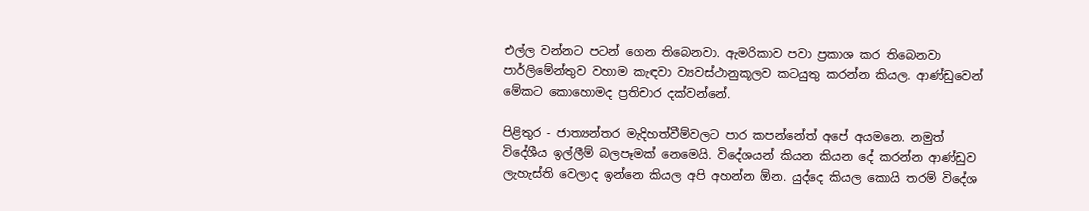එල්ල වන්නට පටන් ගෙන තිබෙනවා. ඇමරිකාව පවා ප්‍රකාශ කර තිබෙනවා පාර්ලිමේන්තුව වහාම කැඳවා ව්‍යවස්ථානුකූලව කටයුතු කරන්න කියල. ආණ්ඩුවෙන් මේකට කොහොමද ප්‍රතිචාර දක්වන්නේ.

පිළිතුර - ජාත්‍යන්තර මැදිහත්වීම්වලට පාර කපන්නේත් අපේ අයමනෙ. නමුත් විදේශීය ඉල්ලීම් බලපෑමක් නෙමෙයි. විදේශයන් කියන කියන දේ කරන්න ආණ්ඩුව ලැහැස්ති වෙලාද ඉන්නෙ කියල අපි අහන්න ඕන. යුද්දෙ කියල කොයි තරම් විදේශ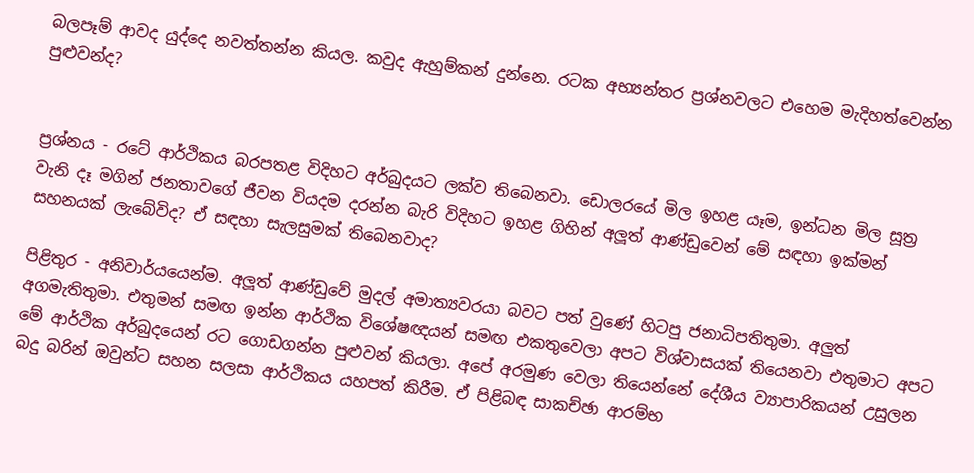බලපෑම් ආවද යුද්දෙ නවත්තන්න කියල. කවුද ඇහුම්කන් දුන්නෙ. රටක අභ්‍යන්තර ප්‍රශ්නවලට එහෙම මැදිහත්වෙන්න පුළුවන්ද?


ප්‍රශ්නය - රටේ ආර්ථිකය බරපතළ විදිහට අර්බුදයට ලක්ව තිබෙනවා. ඩොලරයේ මිල ඉහළ යෑම, ඉන්ධන මිල සූත්‍ර වැනි දෑ මගින් ජනතාවගේ ජීවන වියදම දරන්න බැරි විදිහට ඉහළ ගිහින් අලූත් ආණ්ඩුවෙන් මේ සඳහා ඉක්මන් සහනයක් ලැබේවිද? ඒ සඳහා සැලසුමක් තිබෙනවාද?

පිළිතුර - අනිවාර්යයෙන්ම. අලූත් ආණ්ඩුවේ මුදල් අමාත්‍යවරයා බවට පත් වුණේ හිටපු ජනාධිපතිතුමා. අලුත් අගමැතිතුමා. එතුමන් සමඟ ඉන්න ආර්ථික විශේෂඥයන් සමඟ එකතුවෙලා අපට විශ්වාසයක් තියෙනවා එතුමාට අපට මේ ආර්ථික අර්බුදයෙන් රට ගොඩගන්න පුළුවන් කියලා. අපේ අරමුණ වෙලා තියෙන්නේ දේශීය ව්‍යාපාරිකයන් උසුලන බදු බරින් ඔවුන්ට සහන සලසා ආර්ථිකය යහපත් කිරීම. ඒ පිළිබඳ සාකච්ඡා ආරම්භ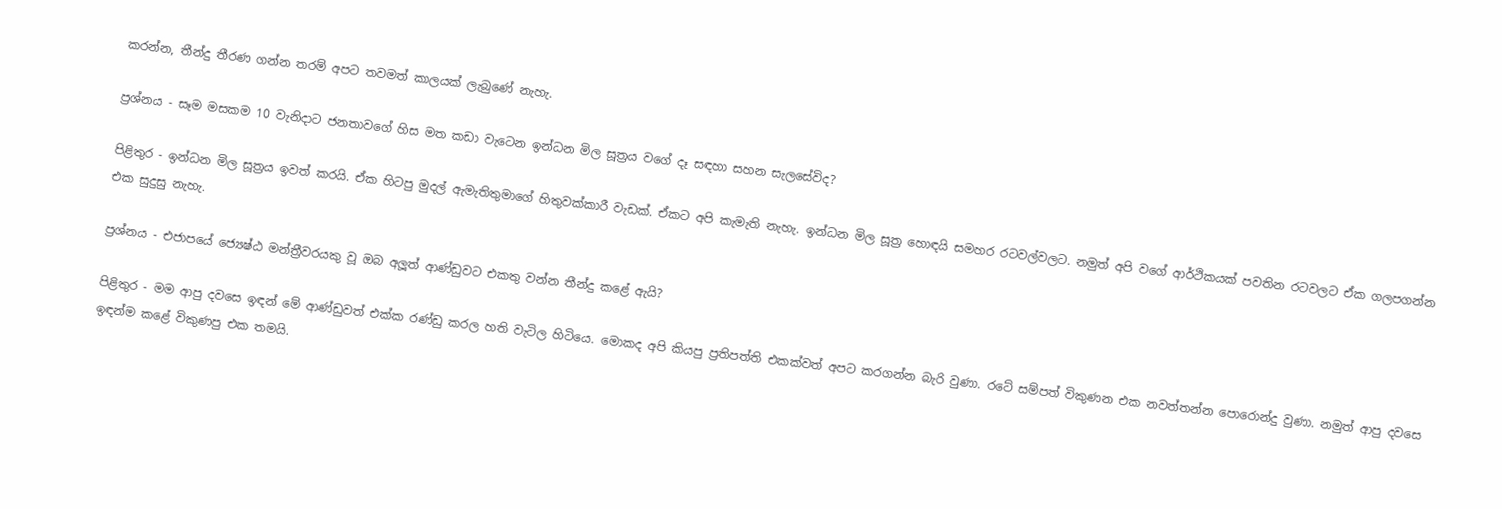කරන්න, තීන්දු තීරණ ගන්න තරම් අපට තවමත් කාලයක් ලැබුණේ නැහැ.

ප්‍රශ්නය - සෑම මසකම 10 වැනිදාට ජනතාවගේ හිස මත කඩා වැටෙන ඉන්ධන මිල සූත්‍රය වගේ දෑ සඳහා සහන සැලසේවිද?

පිළිතුර - ඉන්ධන මිල සූත්‍රය ඉවත් කරයි. ඒක හිටපු මුදල් ඇමැතිතුමාගේ හිතුවක්කාරී වැඩක්. ඒකට අපි කැමැති නැහැ. ඉන්ධන මිල සූත්‍ර හොඳයි සමහර රටවල්වලට. නමුත් අපි වගේ ආර්ථිකයක් පවතින රටවලට ඒක ගලපගන්න එක සුදුසු නැහැ.

ප්‍රශ්නය - එජාපයේ ජ්‍යෙෂ්ඨ මන්ත්‍රීවරයකු වූ ඔබ අලූත් ආණ්ඩුවට එකතු වන්න තීන්දු කළේ ඇයි?

පිළිතුර - මම ආපු දවසෙ ඉඳන් මේ ආණ්ඩුවත් එක්ක රණ්ඩු කරල හති වැටිල හිටියෙ. මොකද අපි කියපු ප්‍රතිපත්ති එකක්වත් අපට කරගන්න බැරි වුණා. රටේ සම්පත් විකුණන එක නවත්තන්න පොරොන්දු වුණා. නමුත් ආපු දවසෙ ඉඳන්ම කළේ විකුණපු එක තමයි.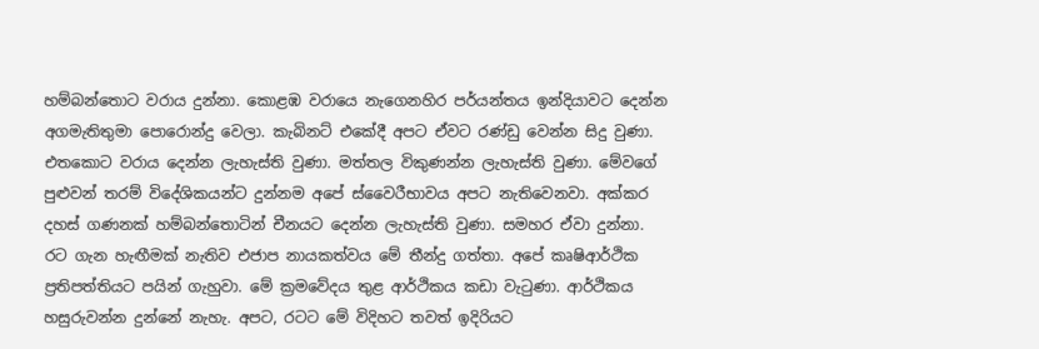හම්බන්තොට වරාය දුන්නා. කොළඹ වරායෙ නැගෙනහිර පර්යන්තය ඉන්දියාවට දෙන්න අගමැතිතුමා පොරොන්දු වෙලා. කැබිනට් එකේදී අපට ඒවට රණ්ඩු වෙන්න සිදු වුණා. එතකොට වරාය දෙන්න ලැහැස්ති වුණා. මත්තල විකුණන්න ලැහැස්ති වුණා. මේවගේ පුළුවන් තරම් විදේශිකයන්ට දුන්නම අපේ ස්වෛරීභාවය අපට නැතිවෙනවා. අක්කර දහස් ගණනක් හම්බන්තොටින් චීනයට දෙන්න ලැහැස්ති වුණා. සමහර ඒවා දුන්නා. රට ගැන හැඟීමක් නැතිව එජාප නායකත්වය මේ තීන්දු ගත්තා. අපේ කෘෂිආර්ථික ප්‍රතිපත්තියට පයින් ගැහුවා. මේ ක්‍රමවේදය තුළ ආර්ථිකය කඩා වැටුණා. ආර්ථිකය හසුරුවන්න දුන්නේ නැහැ. අපට, රටට මේ විදිහට තවත් ඉදිරියට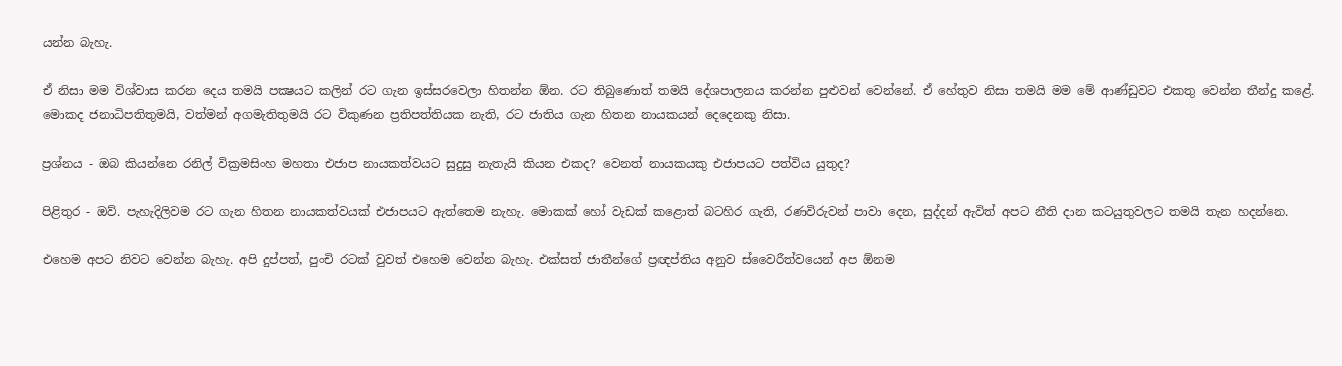යන්න බැහැ.

ඒ නිසා මම විශ්වාස කරන දෙය තමයි පක්‍ෂයට කලින් රට ගැන ඉස්සරවෙලා හිතන්න ඕන. රට තිබුණොත් තමයි දේශපාලනය කරන්න පුළුවන් වෙන්නේ. ඒ හේතුව නිසා තමයි මම මේ ආණ්ඩුවට එකතු වෙන්න තීන්දු කළේ. මොකද ජනාධිපතිතුමයි, වත්මන් අගමැතිතුමයි රට විකුණන ප්‍රතිපත්තියක නැති, රට ජාතිය ගැන හිතන නායකයන් දෙදෙනකු නිසා.

ප්‍රශ්නය - ඔබ කියන්නෙ රනිල් වික්‍රමසිංහ මහතා එජාප නායකත්වයට සුදුසු නැතැයි කියන එකද? වෙනත් නායකයකු එජාපයට පත්විය යුතුද?

පිළිතුර - ඔව්. පැහැදිලිවම රට ගැන හිතන නායකත්වයක් එජාපයට ඇත්තෙම නැහැ. මොකක් හෝ වැඩක් කළොත් බටහිර ගැති, රණවිරුවන් පාවා දෙන, සුද්දන් ඇවිත් අපට නීති දාන කටයුතුවලට තමයි තැන හදන්නෙ.

එහෙම අපට නිවට වෙන්න බැහැ. අපි දුප්පත්, පුංචි රටක් වුවත් එහෙම වෙන්න බැහැ. එක්සත් ජාතීන්ගේ ප්‍රඥප්තිය අනුව ස්වෛරීත්වයෙන් අප ඕනම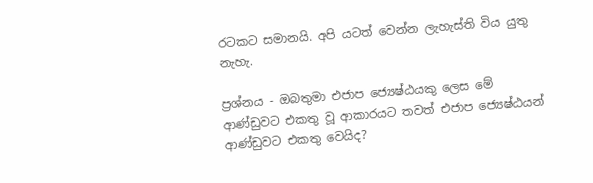රටකට සමානයි. අපි යටත් වෙන්න ලැහැස්ති විය යුතු නැහැ.

ප්‍රශ්නය - ඔබතුමා එජාප ජ්‍යෙෂ්ඨයකු ලෙස මේ ආණ්ඩුවට එකතු වූ ආකාරයට තවත් එජාප ජ්‍යෙෂ්ඨයන් ආණ්ඩුවට එකතු වෙයිද?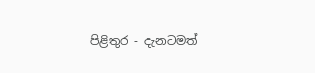පිළිතුර - දැනටමත්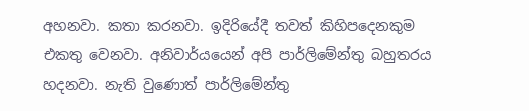අහනවා. කතා කරනවා. ඉදිරියේදී තවත් කිහිපදෙනකුම එකතු වෙනවා. අනිවාර්යයෙන් අපි පාර්ලිමේන්තු බහුතරය හදනවා. නැති වුණොත් පාර්ලිමේන්තු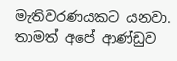මැතිවරණයකට යනවා. තාමත් අපේ ආණ්ඩුව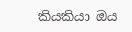කියකියා ඔය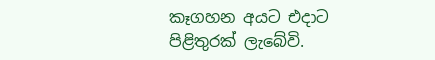කෑගහන අයට එදාට පිළිතුරක් ලැබේවි.